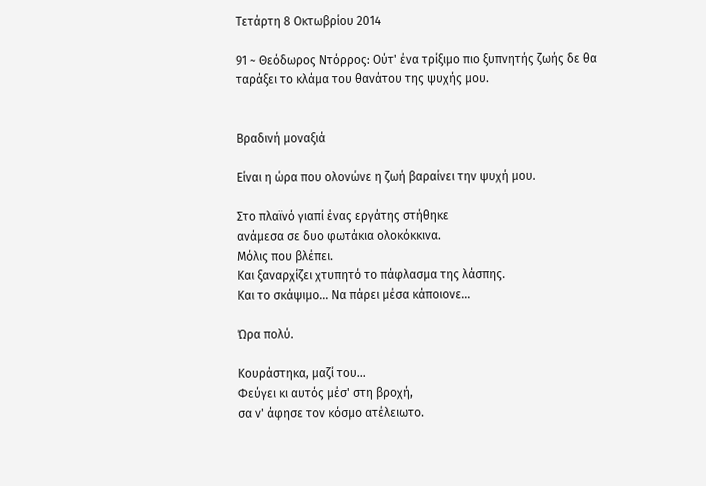Τετάρτη 8 Οκτωβρίου 2014

91 ~ Θεόδωρος Ντόρρος: Ούτ' ένα τρίξιμο πιο ξυπνητής ζωής δε θα ταράξει το κλάμα του θανάτου της ψυχής μου.


Βραδινή μοναξιά

Είναι η ώρα που ολονώνε η ζωή βαραίνει την ψυχή μου.

Στο πλαϊνό γιαπί ένας εργάτης στήθηκε
ανάμεσα σε δυο φωτάκια ολοκόκκινα.
Μόλις που βλέπει.
Και ξαναρχίζει χτυπητό το πάφλασμα της λάσπης.
Και το σκάψιμο... Να πάρει μέσα κάποιονε...

Ώρα πολύ.

Κουράστηκα, μαζί του...
Φεύγει κι αυτός μέσ' στη βροχή,
σα ν' άφησε τον κόσμο ατέλειωτο.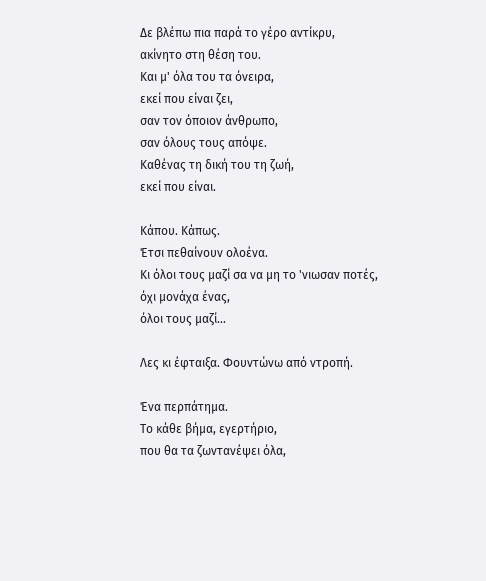Δε βλέπω πια παρά το γέρο αντίκρυ,
ακίνητο στη θέση του.
Και μ' όλα του τα όνειρα,
εκεί που είναι ζει,
σαν τον όποιον άνθρωπο,
σαν όλους τους απόψε.
Καθένας τη δική του τη ζωή,
εκεί που είναι.

Κάπου. Κάπως.
Έτσι πεθαίνουν ολοένα.
Κι όλοι τους μαζί σα να μη το 'νιωσαν ποτές,
όχι μονάχα ένας,
όλοι τους μαζί...

Λες κι έφταιξα. Φουντώνω από ντροπή.

Ένα περπάτημα.
Το κάθε βήμα, εγερτήριο,
που θα τα ζωντανέψει όλα,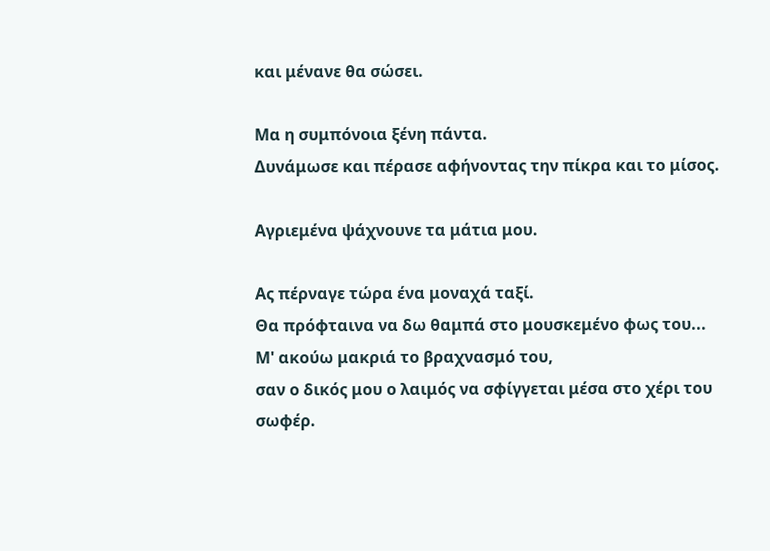και μένανε θα σώσει.

Μα η συμπόνοια ξένη πάντα.
Δυνάμωσε και πέρασε αφήνοντας την πίκρα και το μίσος.

Αγριεμένα ψάχνουνε τα μάτια μου.

Ας πέρναγε τώρα ένα μοναχά ταξί.
Θα πρόφταινα να δω θαμπά στο μουσκεμένο φως του...
Μ' ακούω μακριά το βραχνασμό του,
σαν ο δικός μου ο λαιμός να σφίγγεται μέσα στο χέρι του σωφέρ.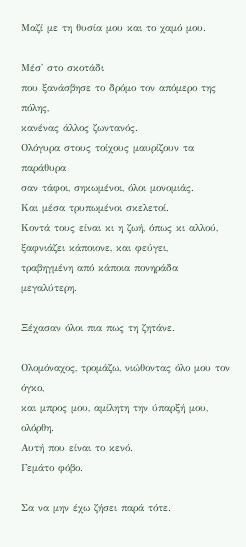Μαζί με τη θυσία μου και το χαμό μου.

Μέσ' στο σκοτάδι
που ξανάσβησε το δρόμο τον απόμερο της πόλης,
κανένας άλλος ζωντανός.
Ολόγυρα στους τοίχους μαυρίζουν τα παράθυρα
σαν τάφοι, σηκωμένοι, όλοι μονομιάς.
Και μέσα τρυπωμένοι σκελετοί.
Κοντά τους είναι κι η ζωή, όπως κι αλλού,
ξαφνιάζει κάποιονε, και φεύγει,
τραβηγμένη από κάποια πονηράδα μεγαλύτερη.

Ξέχασαν όλοι πια πως τη ζητάνε.

Ολομόναχος, τρομάζω, νιώθοντας όλο μου τον όγκο,
και μπρος μου, αμίλητη την ύπαρξή μου, ολόρθη.
Αυτή που είναι το κενό.
Γεμάτο φόβο.

Σα να μην έχω ζήσει παρά τότε.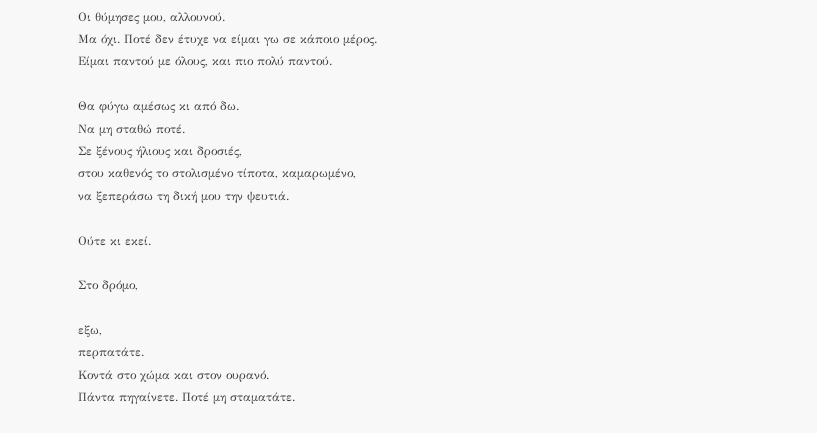Οι θύμησες μου, αλλουνού.
Μα όχι. Ποτέ δεν έτυχε να είμαι γω σε κάποιο μέρος.
Είμαι παντού με όλους, και πιο πολύ παντού.

Θα φύγω αμέσως κι από δω.
Να μη σταθώ ποτέ.
Σε ξένους ήλιους και δροσιές,
στου καθενός το στολισμένο τίποτα, καμαρωμένο,
να ξεπεράσω τη δική μου την ψευτιά.

Ούτε κι εκεί.

Στο δρόμο,

εξω,
περπατάτε.
Κοντά στο χώμα και στον ουρανό.
Πάντα πηγαίνετε. Ποτέ μη σταματάτε.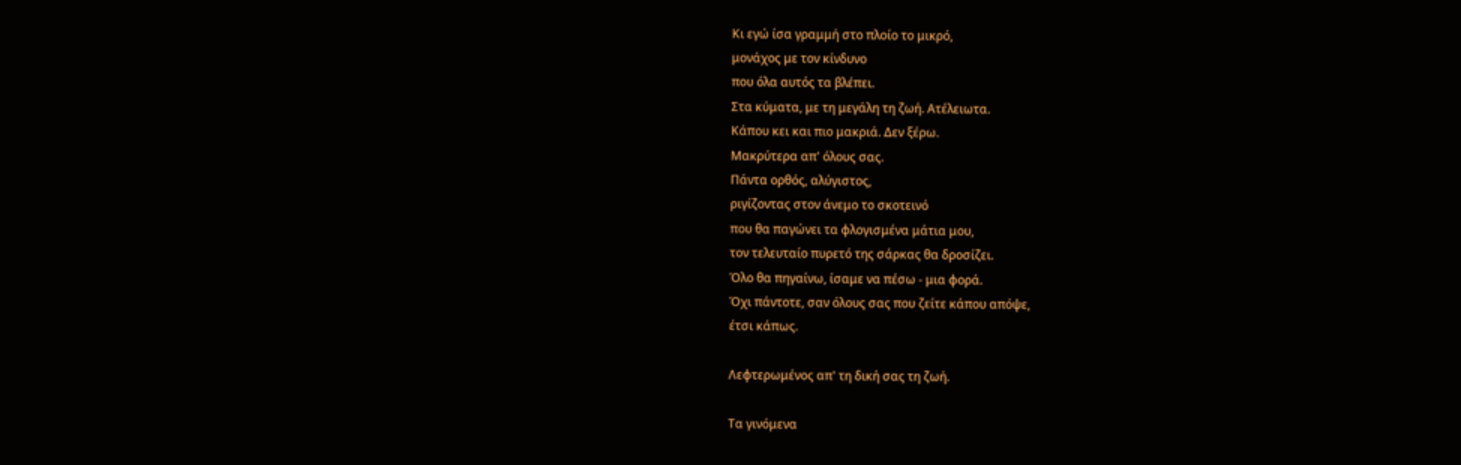Κι εγώ ίσα γραμμή στο πλοίο το μικρό,
μονάχος με τον κίνδυνο
που όλα αυτός τα βλέπει.
Στα κύματα, με τη μεγάλη τη ζωή. Ατέλειωτα.
Κάπου κει και πιο μακριά. Δεν ξέρω.
Μακρύτερα απ' όλους σας.
Πάντα ορθός, αλύγιστος,
ριγίζοντας στον άνεμο το σκοτεινό
που θα παγώνει τα φλογισμένα μάτια μου,
τον τελευταίο πυρετό της σάρκας θα δροσίζει.
Όλο θα πηγαίνω, ίσαμε να πέσω - μια φορά.
Όχι πάντοτε, σαν όλους σας που ζείτε κάπου απόψε,
έτσι κάπως.

Λεφτερωμένος απ' τη δική σας τη ζωή.

Τα γινόμενα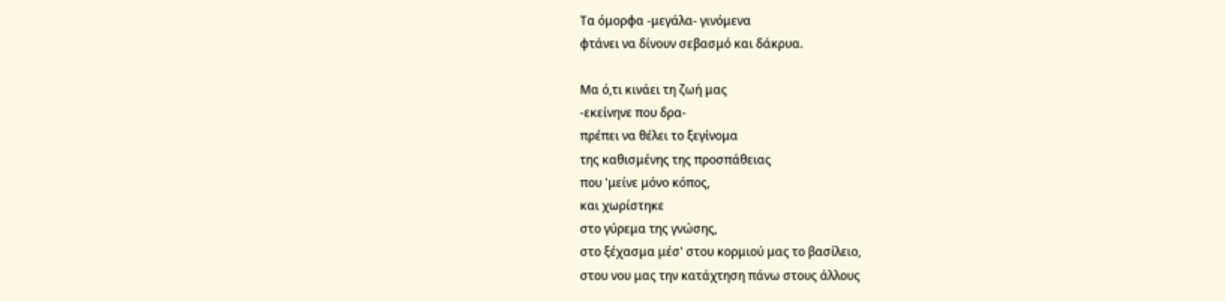Τα όμορφα -μεγάλα- γινόμενα
φτάνει να δίνουν σεβασμό και δάκρυα.

Μα ό,τι κινάει τη ζωή μας
-εκείνηνε που δρα-
πρέπει να θέλει το ξεγίνομα
της καθισμένης της προσπάθειας
που 'μείνε μόνο κόπος,
και χωρίστηκε
στο γύρεμα της γνώσης,
στο ξέχασμα μέσ' στου κορμιού μας το βασίλειο,
στου νου μας την κατάχτηση πάνω στους άλλους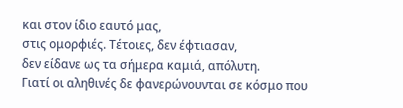και στον ίδιο εαυτό μας,
στις ομορφιές. Τέτοιες, δεν έφτιασαν,
δεν είδανε ως τα σήμερα καμιά, απόλυτη.
Γιατί οι αληθινές δε φανερώνουνται σε κόσμο που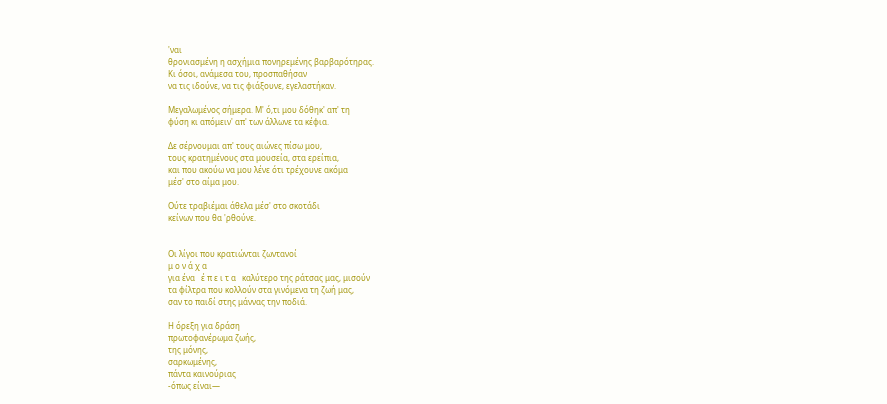'ναι
θρονιασμένη η ασχήμια πονηρεμένης βαρβαρότηρας.
Κι όσοι, ανάμεσα του, προσπαθήσαν
να τις ιδούνε, να τις φιάξουνε, εγελαστήκαν.

Μεγαλωμένος σήμερα. Μ' ό,τι μου δόθηκ' απ' τη
φύση κι απόμειν' απ' των άλλωνε τα κέφια.

Δε σέρνουμαι απ' τους αιώνες πίσω μου,
τους κρατημένους στα μουσεία, στα ερείπια,
και που ακούω να μου λένε ότι τρέχουνε ακόμα
μέσ' στο αίμα μου.

Ούτε τραβιέμαι άθελα μέσ' στο σκοτάδι
κείνων που θα 'ρθούνε.


Οι λίγοι που κρατιώνται ζωντανοί
μ ο ν ά χ α
για ένα   έ π ε ι τ α   καλύτερο της ράτσας μας, μισούν
τα φίλτρα που κολλούν στα γινόμενα τη ζωή μας,
σαν το παιδί στης μάννας την ποδιά.

Η όρεξη για δράση
πρωτοφανέρωμα ζωής,
της μόνης,
σαρκωμένης,
πάντα καινούριας
-όπως είναι—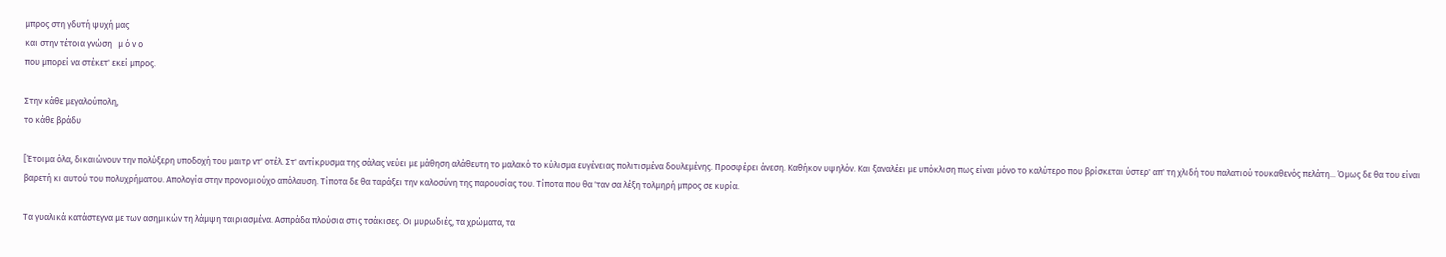μπρος στη γδυτή ψυχή μας
και στην τέτοια γνώση   μ ό ν ο
που μπορεί να στέκετ' εκεί μπρος.

Στην κάθε μεγαλούπολη,
το κάθε βράδυ

[Έτοιμα όλα, δικαιώνουν την πολύξερη υποδοχή του μαιτρ ντ' οτέλ. Στ' αντίκρυσμα της σάλας νεύει με μάθηση αλάθευτη το μαλακό το κύλισμα ευγένειας πολιτισμένα δουλεμένης. Προσφέρει άνεση. Καθήκον υψηλόν. Και ξαναλέει με υπόκλιση πως είναι μόνο το καλύτερο που βρίσκεται ύστερ' απ' τη χλιδή του παλατιού τουκαθενός πελάτη... Όμως δε θα του είναι βαρετή κι αυτού του πολυχρήματου. Απολογία στην προνομιούχο απόλαυση. Τίποτα δε θα ταράξει την καλοσύνη της παρουσίας του. Τίποτα που θα 'ταν σα λέξη τολμηρή μπρος σε κυρία.

Τα γυαλικά κατάστεγνα με των ασημικών τη λάμψη ταιριασμένα. Ασπράδα πλούσια στις τσάκισες. Οι μυρωδιές, τα χρώματα, τα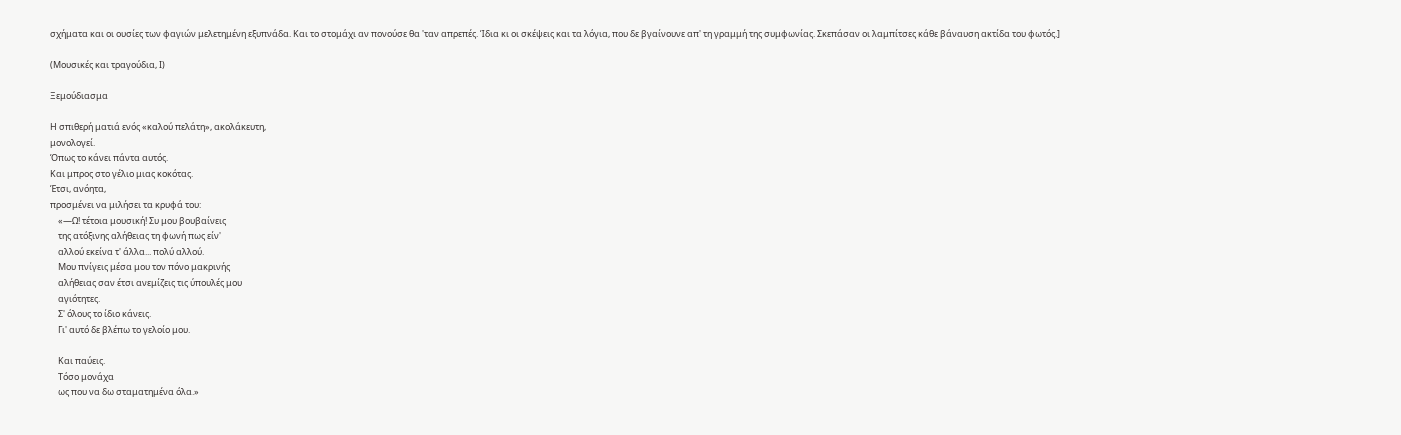σχήματα και οι ουσίες των φαγιών μελετημένη εξυπνάδα. Και το στομάχι αν πονούσε θα 'ταν απρεπές. Ίδια κι οι σκέψεις και τα λόγια, που δε βγαίνουνε απ' τη γραμμή της συμφωνίας. Σκεπάσαν οι λαμπίτσες κάθε βάναυση ακτίδα του φωτός.]

(Μουσικές και τραγούδια, Ι)

Ξεμούδιασμα

Η σπιθερή ματιά ενός «καλού πελάτη», ακολάκευτη,
μονολογεί.
Όπως το κάνει πάντα αυτός.
Και μπρος στο γέλιο μιας κοκότας.
Έτσι, ανόητα,
προσμένει να μιλήσει τα κρυφά του:
    «—Ω! τέτοια μουσική! Συ μου βουβαίνεις
    της ατόξινης αλήθειας τη φωνή πως είν'
    αλλού εκείνα τ' άλλα... πολύ αλλού.
    Μου πνίγεις μέσα μου τον πόνο μακρινής
    αλήθειας σαν έτσι ανεμίζεις τις ύπουλές μου
    αγιότητες.
    Σ' όλους το ίδιο κάνεις.
    Γι' αυτό δε βλέπω το γελοίο μου.

    Και παύεις.
    Τόσο μονάχα
    ως που να δω σταματημένα όλα.»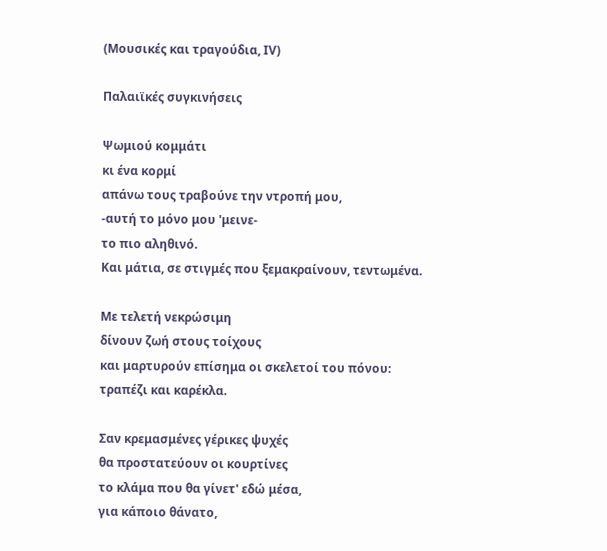(Μουσικές και τραγούδια, ΙV)

Παλαιϊκές συγκινήσεις

Ψωμιού κομμάτι
κι ένα κορμί
απάνω τους τραβούνε την ντροπή μου,
-αυτή το μόνο μου 'μεινε-
το πιο αληθινό.
Και μάτια, σε στιγμές που ξεμακραίνουν, τεντωμένα.

Με τελετή νεκρώσιμη
δίνουν ζωή στους τοίχους
και μαρτυρούν επίσημα οι σκελετοί του πόνου:
τραπέζι και καρέκλα.

Σαν κρεμασμένες γέρικες ψυχές
θα προστατεύουν οι κουρτίνες
το κλάμα που θα γίνετ' εδώ μέσα,
για κάποιο θάνατο,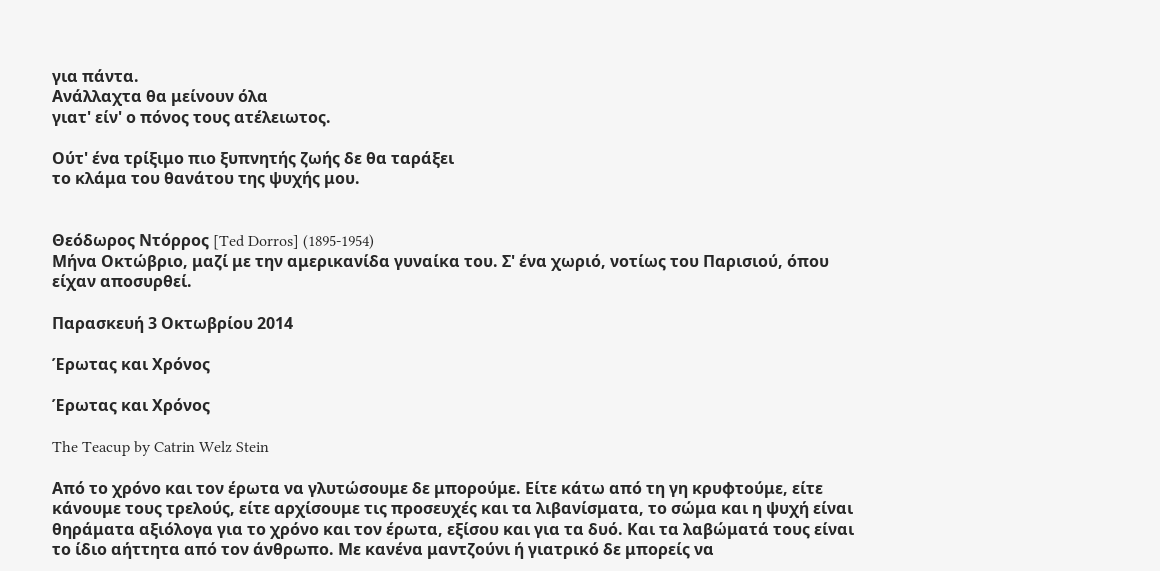για πάντα.
Ανάλλαχτα θα μείνουν όλα
γιατ' είν' ο πόνος τους ατέλειωτος.

Ούτ' ένα τρίξιμο πιο ξυπνητής ζωής δε θα ταράξει
το κλάμα του θανάτου της ψυχής μου.


Θεόδωρος Ντόρρος [Ted Dorros] (1895-1954)
Μήνα Οκτώβριο, μαζί με την αμερικανίδα γυναίκα του. Σ' ένα χωριό, νοτίως του Παρισιού, όπου είχαν αποσυρθεί.

Παρασκευή 3 Οκτωβρίου 2014

Έρωτας και Χρόνος

Έρωτας και Χρόνος

The Teacup by Catrin Welz Stein

Από το χρόνο και τον έρωτα να γλυτώσουμε δε μπορούμε. Είτε κάτω από τη γη κρυφτούμε, είτε κάνουμε τους τρελούς, είτε αρχίσουμε τις προσευχές και τα λιβανίσματα, το σώμα και η ψυχή είναι θηράματα αξιόλογα για το χρόνο και τον έρωτα, εξίσου και για τα δυό. Και τα λαβώματά τους είναι το ίδιο αήττητα από τον άνθρωπο. Με κανένα μαντζούνι ή γιατρικό δε μπορείς να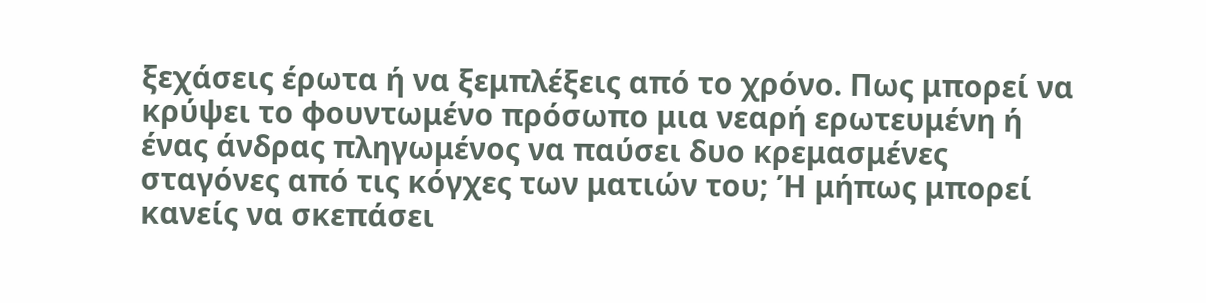ξεχάσεις έρωτα ή να ξεμπλέξεις από το χρόνο. Πως μπορεί να κρύψει το φουντωμένο πρόσωπο μια νεαρή ερωτευμένη ή ένας άνδρας πληγωμένος να παύσει δυο κρεμασμένες σταγόνες από τις κόγχες των ματιών του; Ή μήπως μπορεί κανείς να σκεπάσει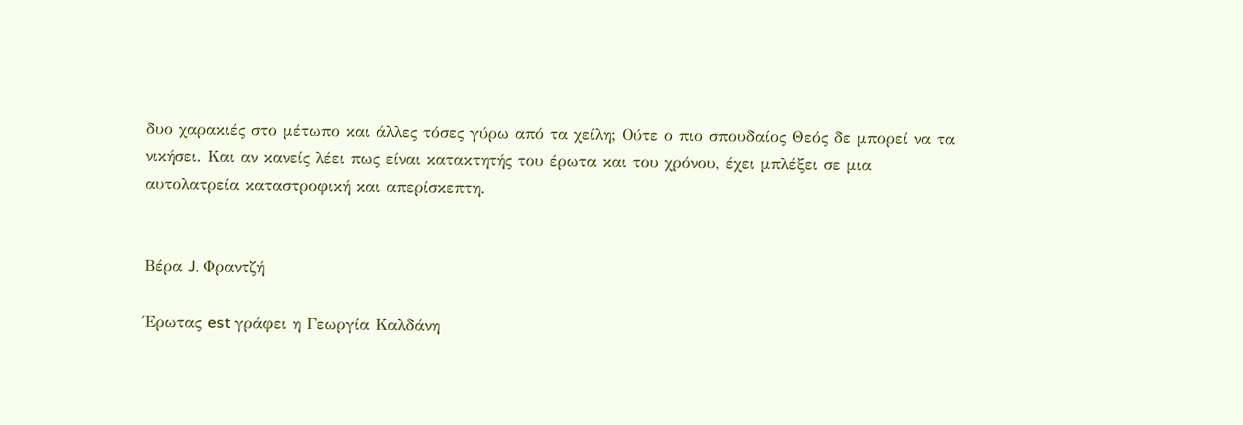δυο χαρακιές στο μέτωπο και άλλες τόσες γύρω από τα χείλη; Ούτε ο πιο σπουδαίος Θεός δε μπορεί να τα νικήσει. Και αν κανείς λέει πως είναι κατακτητής του έρωτα και του χρόνου, έχει μπλέξει σε μια αυτολατρεία καταστροφική και απερίσκεπτη.


Βέρα J. Φραντζή

Έρωτας est γράφει η Γεωργία Καλδάνη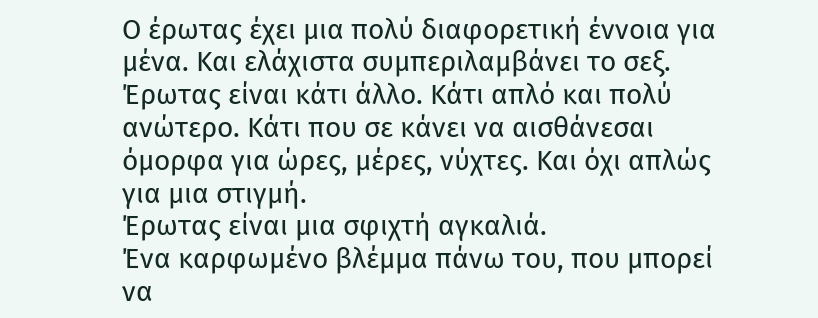Ο έρωτας έχει μια πολύ διαφορετική έννοια για μένα. Και ελάχιστα συμπεριλαμβάνει το σεξ. Έρωτας είναι κάτι άλλο. Κάτι απλό και πολύ ανώτερο. Κάτι που σε κάνει να αισθάνεσαι όμορφα για ώρες, μέρες, νύχτες. Και όχι απλώς για μια στιγμή.
Έρωτας είναι μια σφιχτή αγκαλιά.
Ένα καρφωμένο βλέμμα πάνω του, που μπορεί να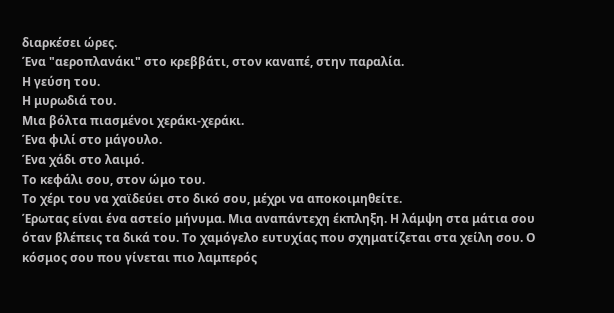διαρκέσει ώρες.
Ένα "αεροπλανάκι" στο κρεββάτι, στον καναπέ, στην παραλία.
Η γεύση του.
Η μυρωδιά του.
Μια βόλτα πιασμένοι χεράκι-χεράκι.
Ένα φιλί στο μάγουλο.
Ένα χάδι στο λαιμό.
Το κεφάλι σου, στον ώμο του.
Το χέρι του να χαϊδεύει στο δικό σου, μέχρι να αποκοιμηθείτε.
Έρωτας είναι ένα αστείο μήνυμα. Μια αναπάντεχη έκπληξη. Η λάμψη στα μάτια σου όταν βλέπεις τα δικά του. Το χαμόγελο ευτυχίας που σχηματίζεται στα χείλη σου. Ο κόσμος σου που γίνεται πιο λαμπερός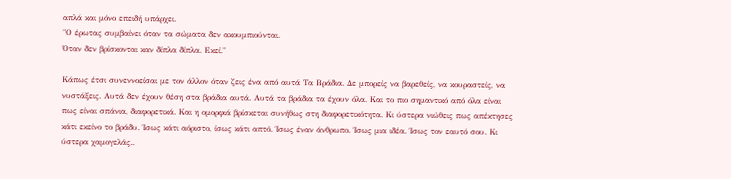απλά και μόνο επειδή υπάρχει.
"Ο έρωτας συμβαίνει όταν τα σώματα δεν ακουμπιούνται.
Όταν δεν βρίσκονται καν δίπλα δίπλα. Eκεί."

Κάπως έτσι συνεννοείσαι με τον άλλον όταν ζεις ένα από αυτά Τα Βράδια. Δε μπορείς να βαρεθείς, να κουραστείς, να νυστάξεις. Αυτά δεν έχουν θέση στα βράδια αυτά. Αυτά τα βράδια τα έχουν όλα. Και το πιο σημαντικό από όλα είναι πως είναι σπάνια, διαφορετικά. Και η ομορφιά βρίσκεται συνήθως στη διαφορετικότητα. Κι ύστερα νιώθεις πως απέκτησες κάτι εκείνο το βράδυ. Ίσως κάτι αόριστο, ίσως κάτι απτό. Ίσως έναν άνθρωπο. Ίσως μια ιδέα. Ίσως τον εαυτό σου. Κι ύστερα χαμογελάς..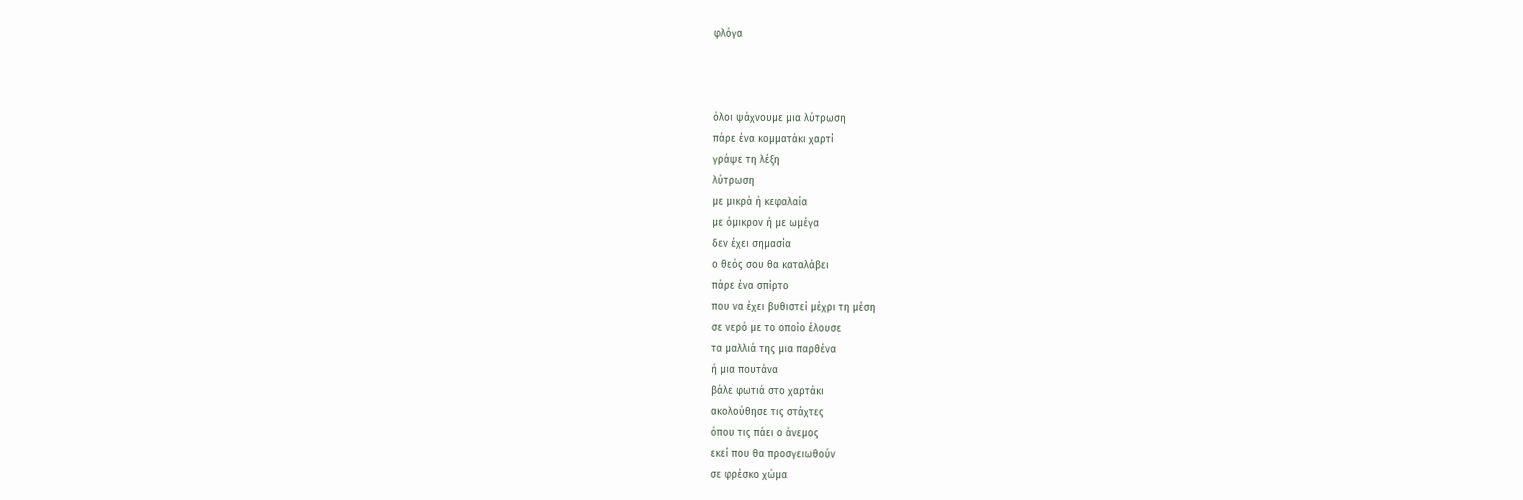φλόγα



όλοι ψάχνουμε μια λύτρωση
πάρε ένα κομματάκι χαρτί
γράψε τη λέξη
λύτρωση
με μικρά ή κεφαλαία
με όμικρον ή με ωμέγα
δεν έχει σημασία
ο θεός σου θα καταλάβει
πάρε ένα σπίρτο
που να έχει βυθιστεί μέχρι τη μέση
σε νερό με το οποίο έλουσε
τα μαλλιά της μια παρθένα
ή μια πουτάνα
βάλε φωτιά στο χαρτάκι
ακολούθησε τις στάχτες
όπου τις πάει ο άνεμος
εκεί που θα προσγειωθούν
σε φρέσκο χώμα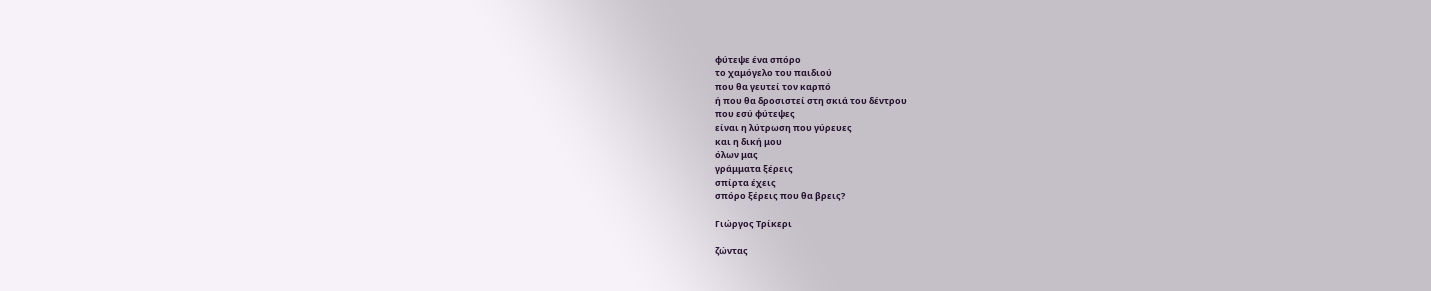φύτεψε ένα σπόρο
το χαμόγελο του παιδιού
που θα γευτεί τον καρπό
ή που θα δροσιστεί στη σκιά του δέντρου
που εσύ φύτεψες
είναι η λύτρωση που γύρευες
και η δική μου
όλων μας
γράμματα ξέρεις
σπίρτα έχεις
σπόρο ξέρεις που θα βρεις?

Γιώργος Τρίκερι

ζώντας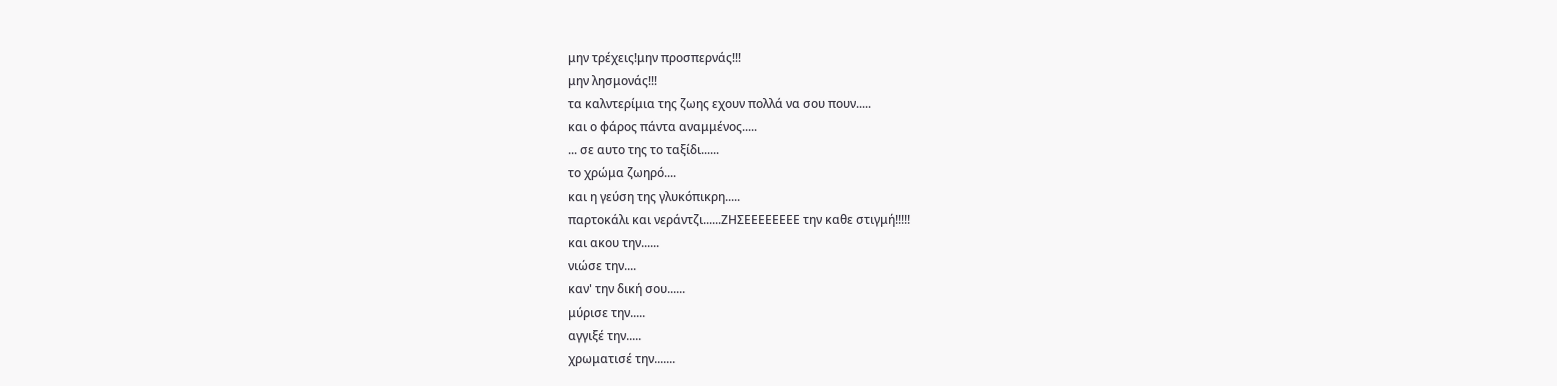μην τρέχεις!μην προσπερνάς!!!
μην λησμονάς!!!
τα καλντερίμια της ζωης εχουν πολλά να σου πουν.....
και ο φάρος πάντα αναμμένος.....
... σε αυτο της το ταξίδι......
το χρώμα ζωηρό....
και η γεύση της γλυκόπικρη.....
παρτοκάλι και νεράντζι......ΖΗΣΕΕΕΕΕΕΕΕ την καθε στιγμή!!!!!
και ακου την......
νιώσε την....
καν' την δική σου......
μύρισε την.....
αγγιξέ την.....
χρωματισέ την.......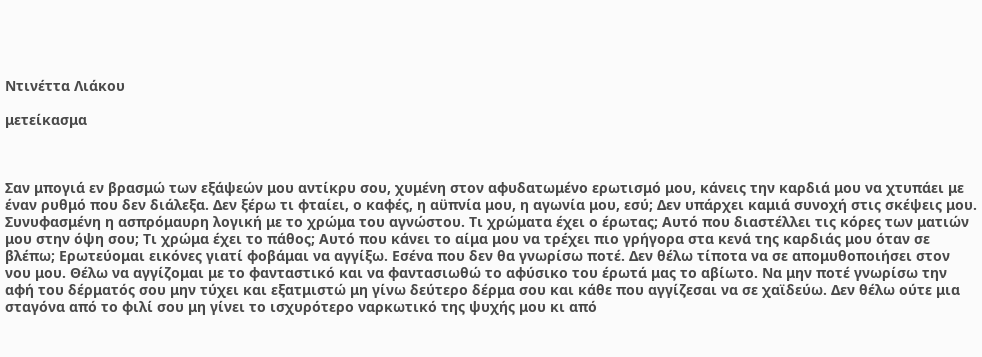Ντινέττα Λιάκου

μετείκασμα



Σαν μπογιά εν βρασμώ των εξάψεών μου αντίκρυ σου, χυμένη στον αφυδατωμένο ερωτισμό μου, κάνεις την καρδιά μου να χτυπάει με έναν ρυθμό που δεν διάλεξα. Δεν ξέρω τι φταίει, ο καφές, η αϋπνία μου, η αγωνία μου, εσύ; Δεν υπάρχει καμιά συνοχή στις σκέψεις μου. Συνυφασμένη η ασπρόμαυρη λογική με το χρώμα του αγνώστου. Τι χρώματα έχει ο έρωτας; Αυτό που διαστέλλει τις κόρες των ματιών μου στην όψη σου; Τι χρώμα έχει το πάθος; Αυτό που κάνει το αίμα μου να τρέχει πιο γρήγορα στα κενά της καρδιάς μου όταν σε βλέπω; Ερωτεύομαι εικόνες γιατί φοβάμαι να αγγίξω. Εσένα που δεν θα γνωρίσω ποτέ. Δεν θέλω τίποτα να σε απομυθοποιήσει στον νου μου. Θέλω να αγγίζομαι με το φανταστικό και να φαντασιωθώ το αφύσικο του έρωτά μας το αβίωτο. Να μην ποτέ γνωρίσω την αφή του δέρματός σου μην τύχει και εξατμιστώ μη γίνω δεύτερο δέρμα σου και κάθε που αγγίζεσαι να σε χαϊδεύω. Δεν θέλω ούτε μια σταγόνα από το φιλί σου μη γίνει το ισχυρότερο ναρκωτικό της ψυχής μου κι από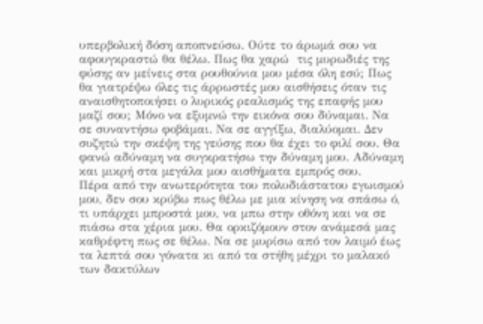υπερβολική δόση αποπνεύσω. Ούτε το άρωμά σου να αφουγκραστώ θα θέλω. Πως θα χαρώ  τις μυρωδιές της φύσης αν μείνεις στα ρουθούνια μου μέσα όλη εσύ; Πως θα γιατρέψω όλες τις άρρωστές μου αισθήσεις όταν τις αναισθητοποιήσει ο λυρικός ρεαλισμός της επαφής μου μαζί σου; Μόνο να εξυμνώ την εικόνα σου δύναμαι. Να σε συναντήσω φοβάμαι. Να σε αγγίξω, διαλύομαι. Δεν συζητώ την σκέψη της γεύσης που θα έχει το φιλί σου. Θα φανώ αδύναμη να συγκρατήσω την δύναμη μου. Αδύναμη και μικρή στα μεγάλα μου αισθήματα εμπρός σου.
Πέρα από την ανωτερότητα του πολυδιάστατου εγωισμού μου, δεν σου κρύβω πως θέλω με μια κίνηση να σπάσω ό, τι υπάρχει μπροστά μου, να μπω στην οθόνη και να σε πιάσω στα χέρια μου. Θα ορκιζόμουν στον ανάμεσά μας καθρέφτη πως σε θέλω. Να σε μυρίσω από τον λαιμό έως τα λεπτά σου γόνατα κι από τα στήθη μέχρι το μαλακό των δακτύλων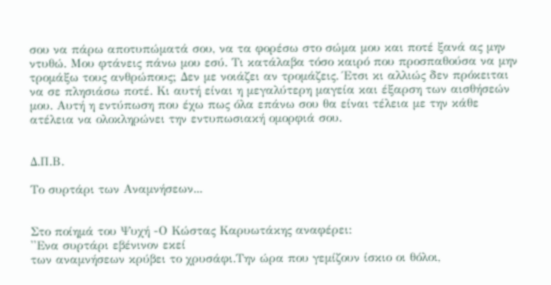σου να πάρω αποτυπώματά σου, να τα φορέσω στο σώμα μου και ποτέ ξανά ας μην ντυθώ. Μου φτάνεις πάνω μου εσύ. Τι κατάλαβα τόσο καιρό που προσπαθούσα να μην τρομάξω τους ανθρώπους; Δεν με νοιάζει αν τρομάζεις. Έτσι κι αλλιώς δεν πρόκειται να σε πλησιάσω ποτέ. Κι αυτή είναι η μεγαλύτερη μαγεία και έξαρση των αισθήσεών μου. Αυτή η εντύπωση που έχω πως όλα επάνω σου θα είναι τέλεια με την κάθε ατέλεια να ολοκληρώνει την εντυπωσιακή ομορφιά σου.


Δ.Π.Β.

Το συρτάρι των Αναμνήσεων...


Στο ποίημά του Ψυχή -Ο Κώστας Καρυωτάκης αναφέρει:
''Ενα συρτάρι εβένινον εκεί
των αναμνήσεων κρύβει το χρυσάφι.Την ώρα που γεμίζουν ίσκιο οι θόλοι,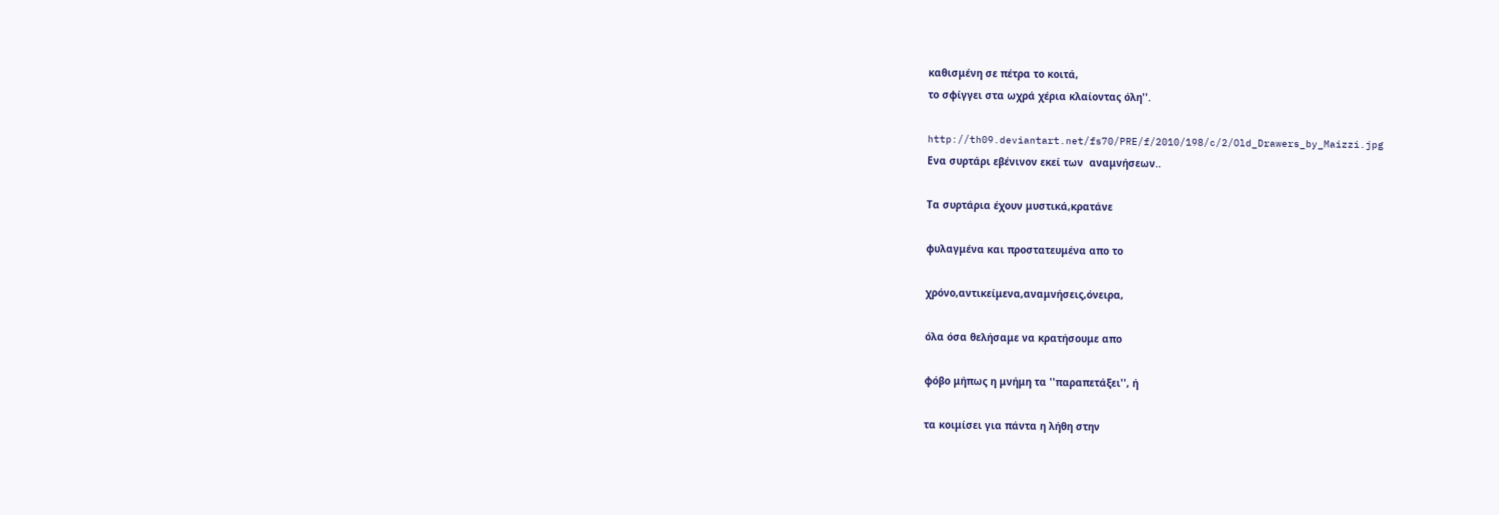καθισμένη σε πέτρα το κοιτά,
το σφίγγει στα ωχρά χέρια κλαίοντας όλη''.

http://th09.deviantart.net/fs70/PRE/f/2010/198/c/2/Old_Drawers_by_Maizzi.jpg
Ενα συρτάρι εβένινον εκεί των  αναμνήσεων..

Τα συρτάρια έχουν μυστικά,κρατάνε

φυλαγμένα και προστατευμένα απο το

χρόνο,αντικείμενα,αναμνήσεις,όνειρα,

όλα όσα θελήσαμε να κρατήσουμε απο

φόβο μήπως η μνήμη τα ''παραπετάξει'', ή

τα κοιμίσει για πάντα η λήθη στην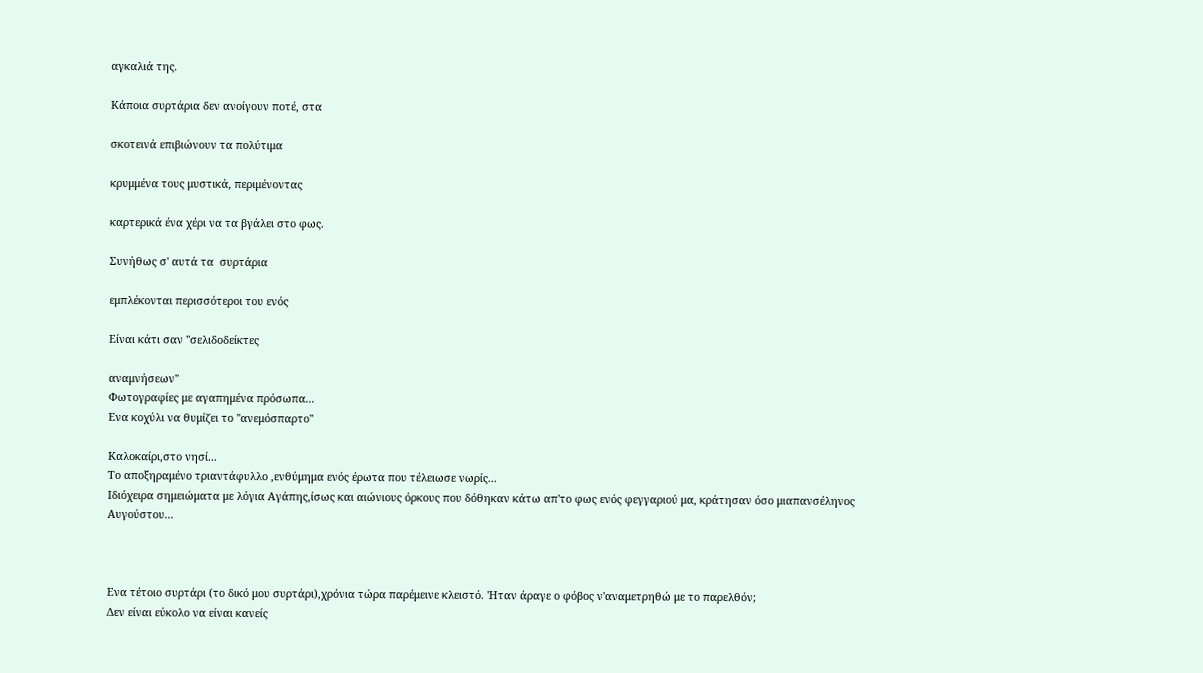αγκαλιά της.

Κάποια συρτάρια δεν ανοίγουν ποτέ, στα

σκοτεινά επιβιώνουν τα πολύτιμα

κρυμμένα τους μυστικά, περιμένοντας

καρτερικά ένα χέρι να τα βγάλει στο φως.

Συνήθως σ' αυτά τα  συρτάρια

εμπλέκονται περισσότεροι του ενός

Είναι κάτι σαν ''σελιδοδείκτες

αναμνήσεων''
Φωτογραφίες με αγαπημένα πρόσωπα...
Ενα κοχύλι να θυμίζει το ''ανεμόσπαρτο''

Καλοκαίρι,στο νησί...
Το αποξηραμένο τριαντάφυλλo ,ενθύμημα ενός έρωτα που τέλειωσε νωρίς...
Ιδιόχειρα σημειώματα με λόγια Αγάπης,ίσως και αιώνιους όρκους που δόθηκαν κάτω απ'το φως ενός φεγγαριού μα, κράτησαν όσο μιαπανσέληνος Αυγούστου...



Ενα τέτοιο συρτάρι (το δικό μου συρτάρι),χρόνια τώρα παρέμεινε κλειστό. 'Ηταν άραγε ο φόβος ν'αναμετρηθώ με το παρελθόν;
Δεν είναι εύκολο να είναι κανείς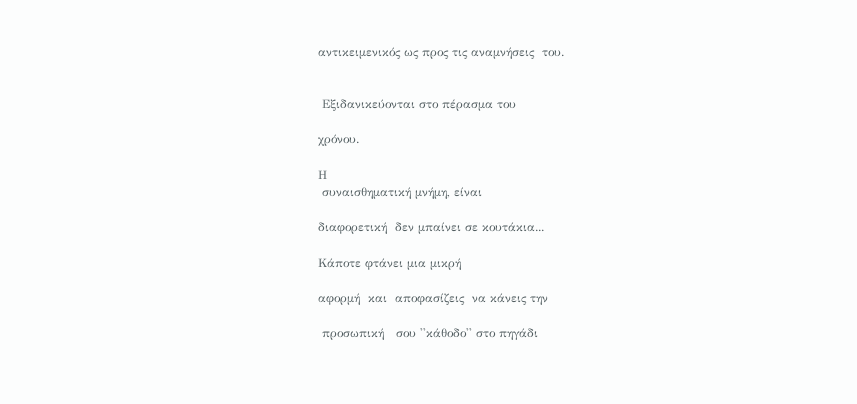αντικειμενικός ως προς τις αναμνήσεις  του.


 Εξιδανικεύονται στο πέρασμα του

χρόνου.

Η
 συναισθηματική μνήμη, είναι

διαφορετική  δεν μπαίνει σε κουτάκια...

Κάποτε φτάνει μια μικρή

αφορμή  και  αποφασίζεις  να κάνεις την

 προσωπική   σου ''κάθοδο'' στο πηγάδι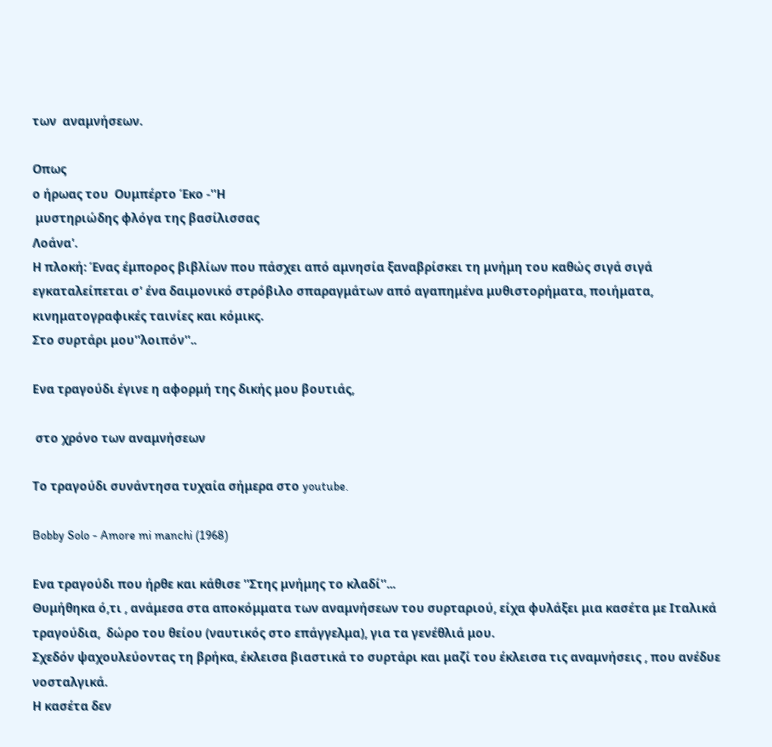των  αναμνήσεων.

Οπως
ο ήρωας του  Ουμπέρτο Έκο -''Η
 μυστηριώδης φλόγα της βασίλισσας
Λοάνα'.
Η πλοκή: Ένας έμπορος βιβλίων που πάσχει από αμνησία ξαναβρίσκει τη μνήμη του καθώς σιγά σιγά εγκαταλείπεται σ' ένα δαιμονικό στρόβιλο σπαραγμάτων από αγαπημένα μυθιστορήματα, ποιήματα, κινηματογραφικές ταινίες και κόμικς.
Στο συρτάρι μου''λοιπόν''..

Ενα τραγούδι έγινε η αφορμή της δικής μου βουτιάς,

 στο χρόνο των αναμνήσεων

Το τραγούδι συνάντησα τυχαία σήμερα στο youtube.

Bobby Solo - Amore mi manchi (1968)

Ενα τραγούδι που ήρθε και κάθισε ''Στης μνήμης το κλαδί''...
Θυμήθηκα ό,τι , ανάμεσα στα αποκόμματα των αναμνήσεων του συρταριού, είχα φυλάξει μια κασέτα με Ιταλικά τραγούδια,  δώρο του θείου (ναυτικός στο επάγγελμα), για τα γενέθλιά μου.
Σχεδόν ψαχουλεύοντας τη βρήκα, έκλεισα βιαστικά το συρτάρι και μαζί του έκλεισα τις αναμνήσεις , που ανέδυε νοσταλγικά.
Η κασέτα δεν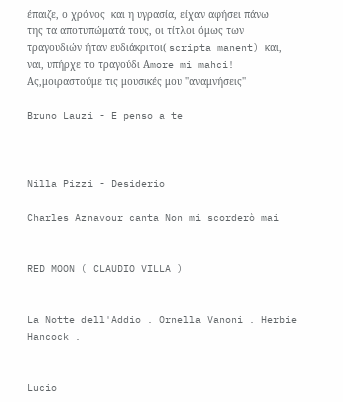έπαιζε, ο χρόνος  και η υγρασία, είχαν αφήσει πάνω της τα αποτυπώματά τους, οι τίτλοι όμως των τραγουδιών ήταν ευδιάκριτοι( scripta manent) και, ναι, υπήρχε το τραγούδι Αmore mi mahci!
Ας,μοιραστούμε τις μουσικές μου ''αναμνήσεις''

Bruno Lauzi - E penso a te



Nilla Pizzi - Desiderio

Charles Aznavour canta Non mi scorderò mai


RED MOON ( CLAUDIO VILLA )


La Notte dell'Addio . Ornella Vanoni . Herbie Hancock .


Lucio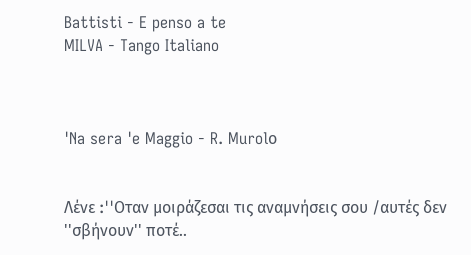Battisti - E penso a te
MILVA - Tango Italiano



'Na sera 'e Maggio - R. Murolο


Λένε :''Oταν μοιράζεσαι τις αναμνήσεις σου /αυτές δεν ''σβήνουν'' ποτέ..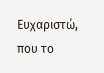Ευχαριστώ, που το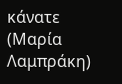κάνατε (Μαρία Λαμπράκη)